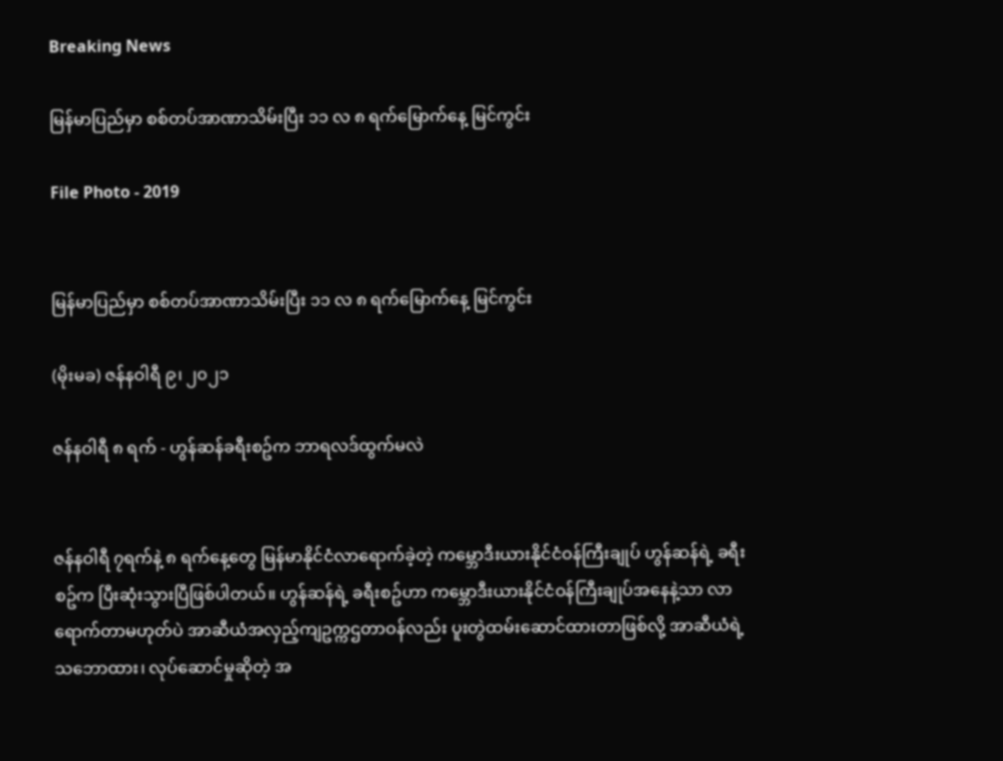Breaking News

မြန်မာပြည်မှာ စစ်တပ်အာဏာသိမ်းပြီး ၁၁ လ ၈ ရက်မြောက်နေ့ မြင်ကွင်း

File Photo - 2019


မြန်မာပြည်မှာ စစ်တပ်အာဏာသိမ်းပြီး ၁၁ လ ၈ ရက်မြောက်နေ့ မြင်ကွင်း

(မိုးမခ) ဇန်နဝါရီ ၉၊ ၂၀၂၁

ဇန်နဝါရီ ၈ ရက် - ဟွန်ဆန်ခရီးစဥ်က ဘာရလဒ်ထွက်မလဲ


ဇန်နဝါရီ ၇ရက်နဲ့ ၈ ရက်နေ့တွေ မြန်မာနိုင်ငံလာရောက်ခဲ့တဲ့ ကမ္ဘောဒီးယားနိုင်ငံဝန်ကြီးချုပ် ဟွန်ဆန်ရဲ့ ခရီးစဥ်က ပြီးဆုံးသွားပြီဖြစ်ပါတယ်။ ဟွန်ဆန်ရဲ့ ခရီးစဥ်ဟာ ကမ္ဘောဒီးယားနိုင်ငံဝန်ကြီးချုပ်အနေနဲ့သာ လာရောက်တာမဟုတ်ပဲ အာဆီယံအလှည့်ကျဥက္ကဌတာဝန်လည်း ပူးတွဲထမ်းဆောင်ထားတာဖြစ်လို့ အာဆီယံရဲ့ သဘောထား၊ လုပ်ဆောင်မှုဆိုတဲ့ အ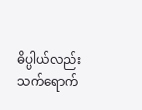ဓိပ္ပါယ်လည်း သက်ရောက်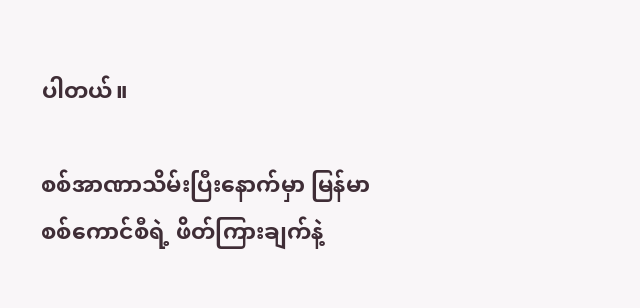ပါတယ်။

စစ်အာဏာသိမ်းပြီးနောက်မှာ မြန်မာစစ်ကောင်စီရဲ့ ဖိတ်ကြားချက်နဲ့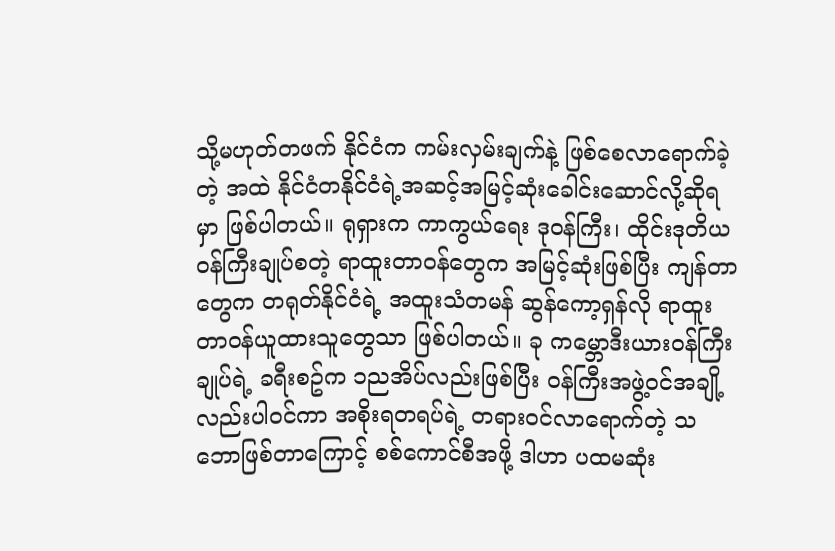သို့မဟုတ်တဖက် နိုင်ငံက ကမ်းလှမ်းချက်နဲ့ ဖြစ်စေလာရောက်ခဲ့တဲ့ အထဲ နိုင်ငံတနိုင်ငံရဲ့အဆင့်အမြင့်ဆုံးခေါင်းဆောင်လို့ဆိုရမှာ ဖြစ်ပါတယ်။ ရုရှားက ကာကွယ်ရေး ဒုဝန်ကြီး၊ ထိုင်းဒုတိယဝန်ကြီးချုပ်စတဲ့ ရာထူးတာဝန်တွေက အမြင့်ဆုံးဖြစ်ပြီး ကျန်တာတွေက တရုတ်နိုင်ငံရဲ့ အထူးသံတမန် ဆွန်ကော့ရှန်လို ရာထူးတာဝန်ယူထားသူတွေသာ ဖြစ်ပါတယ်။ ခု ကမ္ဘောဒီးယားဝန်ကြီးချုပ်ရဲ့ ခရီးစဥ်က ၁ညအိပ်လည်းဖြစ်ပြီး ဝန်ကြီးအဖွဲ့ဝင်အချို့လည်းပါဝင်ကာ အစိုးရတရပ်ရဲ့ တရားဝင်လာရောက်တဲ့ သဘောဖြစ်တာကြောင့် စစ်ကောင်စီအဖို့ ဒါဟာ ပထမဆုံး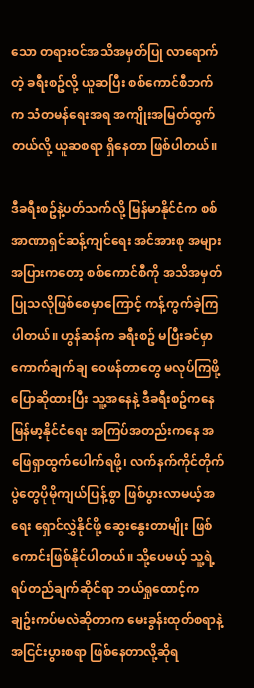သော တရားဝင်အသိအမှတ်ပြု လာရောက်တဲ့ ခရီးစဥ်လို့ ယူဆပြီး စစ်ကောင်စီဘက်က သံတမန်ရေးအရ အကျိုးအမြတ်ထွက်တယ်လို့ ယူဆစရာ ရှိနေတာ ဖြစ်ပါတယ်။

ဒီခရီးစဥ်နဲ့ပတ်သက်လို့ မြန်မာနိုင်ငံက စစ်အာဏာရှင်ဆန့်ကျင်ရေး အင်အားစု အများအပြားကတော့ စစ်ကောင်စီကို အသိအမှတ်ပြုသလိုဖြစ်စေမှာကြောင့် ကန့်ကွက်ခဲ့ကြပါတယ်။ ဟွန်ဆန်က ခရီးစဥ် မပြီးခင်မှာ ကောက်ချက်ချ ဝေဖန်တာတွေ မလုပ်ကြဖို့ပြောဆိုထားပြီး သူ့အနေနဲ့ ဒီခရီးစဥ်ကနေ မြန်မာ့နိုင်ငံရေး အကြပ်အတည်းကနေ အဖြေရှာထွက်ပေါက်ရဖို့၊ လက်နက်ကိုင်တိုက်ပွဲတွေပိုမိုကျယ်ပြန့်စွာ ဖြစ်ပွားလာမယ့်အရေး ရှောင်လွှဲနိုင်ဖို့ ဆွေးနွေးတာမျိုး ဖြစ်ကောင်းဖြစ်နိုင်ပါတယ်။ သို့ပေမယ့် သူ့ရဲ့ ရပ်တည်ချက်ဆိုင်ရာ ဘယ်ရှုထောင့်က ချဥ်းကပ်မလဲဆိုတာက မေးခွန်းထုတ်စရာနဲ့ အငြင်းပွားစရာ ဖြစ်နေတာလို့ဆိုရ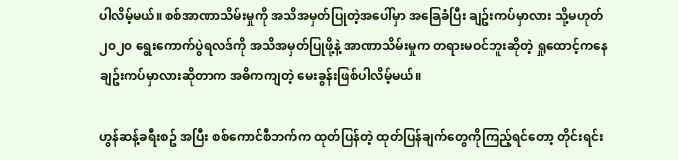ပါလိမ့်မယ်။ စစ်အာဏာသိမ်းမှုကို အသိအမှတ်ပြုတဲ့အပေါ်မှာ အခြေခံပြီး ချဥ်းကပ်မှာလား သို့မဟုတ် ၂၀၂၀ ရွေးကောက်ပွဲရလဒ်ကို အသိအမှတ်ပြုဖို့နဲ့ အာဏာသိမ်းမှုက တရားမဝင်ဘူးဆိုတဲ့ ရှုထောင့်ကနေ ချဥ်းကပ်မှာလားဆိုတာက အဓိကကျတဲ့ မေးခွန်းဖြစ်ပါလိမ့်မယ်။

ဟွန်ဆန့်ခရီးစဥ် အပြီး စစ်ကောင်စီဘက်က ထုတ်ပြန်တဲ့ ထုတ်ပြန်ချက်တွေကိုကြည့်ရင်တော့ တိုင်းရင်း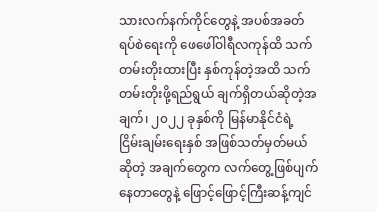သားလက်နက်ကိုင်တွေနဲ့ အပစ်အခတ်ရပ်စဲရေးကို ဖေဖေါ်ဝါရီလကုန်ထိ သက်တမ်းတိုးထားပြီး နှစ်ကုန်တဲ့အထိ သက်တမ်းတိုးဖို့ရည်ရွယ် ချက်ရှိတယ်ဆိုတဲ့အချက်၊ ၂၀၂၂ ခုနှစ်ကို မြန်မာနိုင်ငံရဲ့ ငြိမ်းချမ်းရေးနှစ် အဖြစ်သတ်မှတ်မယ်ဆိုတဲ့ အချက်တွေက လက်တွေ့ဖြစ်ပျက်နေတာတွေနဲ့ ဖြောင့်ဖြောင့်ကြီးဆန့်ကျင်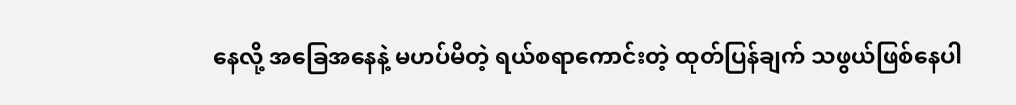နေလို့ အခြေအနေနဲ့ မဟပ်မိတဲ့ ရယ်စရာကောင်းတဲ့ ထုတ်ပြန်ချက် သဖွယ်ဖြစ်နေပါ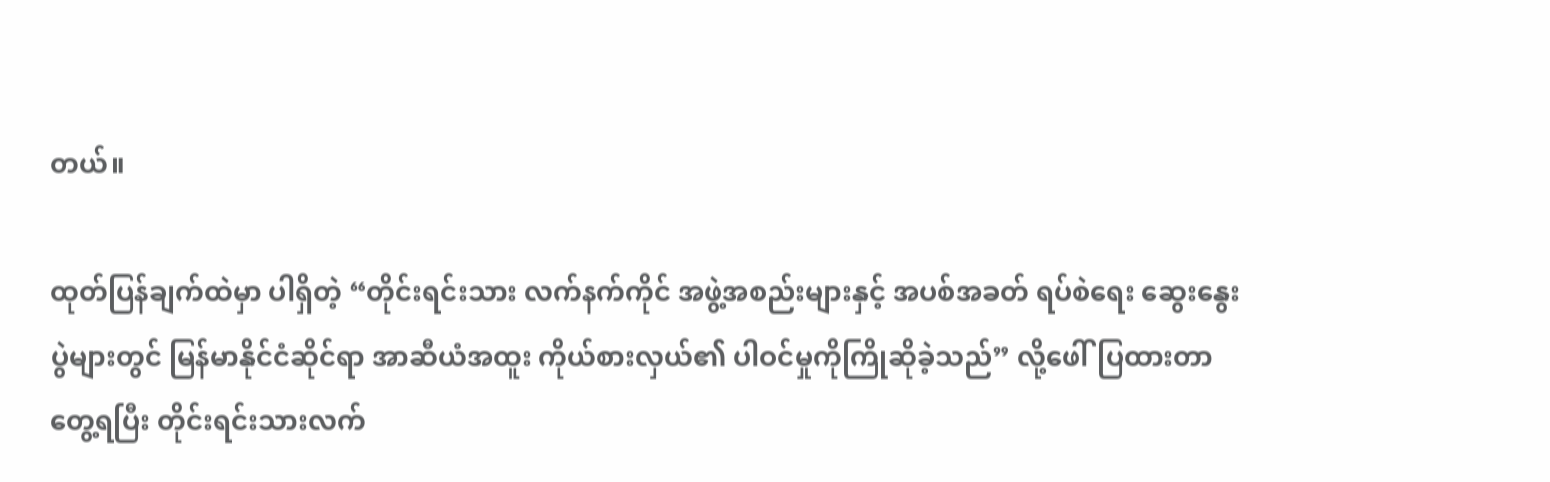တယ်။

ထုတ်ပြန်ချက်ထဲမှာ ပါရှိတဲ့ “တိုင်းရင်းသား လက်နက်ကိုင် အဖွဲ့အစည်းများနှင့် အပစ်အခတ် ရပ်စဲရေး ဆွေးနွေးပွဲများတွင် မြန်မာနိုင်ငံဆိုင်ရာ အာဆီယံအထူး ကိုယ်စားလှယ်၏ ပါဝင်မှုကိုကြိုဆိုခဲ့သည်” လို့ဖေါ်ပြထားတာတွေ့ရပြီး တိုင်းရင်းသားလက်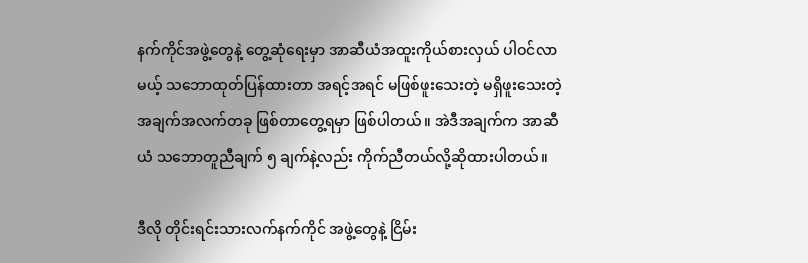နက်ကိုင်အဖွဲ့တွေနဲ့ တွေ့ဆုံရေးမှာ အာဆီယံအထူးကိုယ်စားလှယ် ပါဝင်လာမယ့် သဘောထုတ်ပြန်ထားတာ အရင့်အရင် မဖြစ်ဖူးသေးတဲ့ မရှိဖူးသေးတဲ့ အချက်အလက်တခု ဖြစ်တာတွေ့ရမှာ ဖြစ်ပါတယ်။ အဲဒီအချက်က အာဆီယံ သဘောတူညီချက် ၅ ချက်နဲ့လည်း ကိုက်ညီတယ်လို့ဆိုထားပါတယ်။

ဒီလို တိုင်းရင်းသားလက်နက်ကိုင် အဖွဲ့တွေနဲ့ ငြိမ်း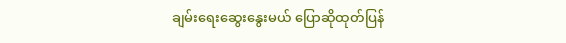ချမ်းရေးဆွေးနွေးမယ် ပြောဆိုထုတ်ပြန်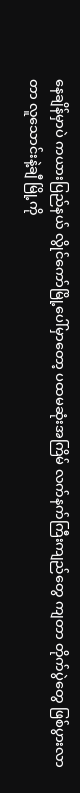နေချိန်မှာပဲ ကယားပြည်နယ် လွိုင်ကော်မြို့ပေါ်မှာတော့ ပထမဆုံးအကြိမ် လက်နက်ကြီးကျည်တွေ ကျတာ တိုက်ပွဲတွေ ဖြစ်ပွားလာတာ လူသောင်းနဲ့ချီ မြို့ကို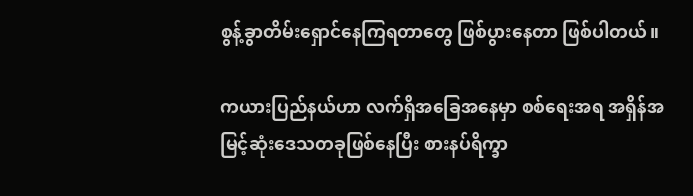စွန့်ခွာတိမ်းရှောင်နေကြရတာတွေ ဖြစ်ပွားနေတာ ဖြစ်ပါတယ်။

ကယားပြည်နယ်ဟာ လက်ရှိအခြေအနေမှာ စစ်ရေးအရ အရှိန်အမြင့်ဆုံးဒေသတခုဖြစ်နေပြီး စားနပ်ရိက္ခာ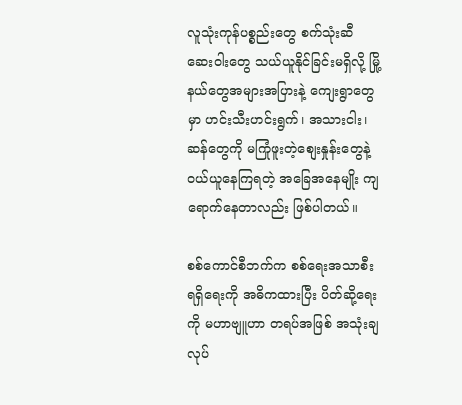လူသုံးကုန်ပစ္စည်းတွေ စက်သုံးဆီ ဆေးဝါးတွေ သယ်ယူနိုင်ခြင်းမရှိလို့ မြို့နယ်တွေအများအပြားနဲ့ ကျေးရွာတွေမှာ ဟင်းသီးဟင်းရွက်၊ အသားငါး၊ ဆန်တွေကို မကြုံဖူးတဲ့စျေးနှုန်းတွေနဲ့ ဝယ်ယူနေကြရတဲ့ အခြေအနေမျိုး ကျရောက်နေတာလည်း ဖြစ်ပါတယ်။

စစ်ကောင်စီဘက်က စစ်ရေးအသာစီးရရှိရေးကို အဓိကထားပြီး ပိတ်ဆို့ရေးကို မဟာဗျူဟာ တရပ်အဖြစ် အသုံးချလုပ်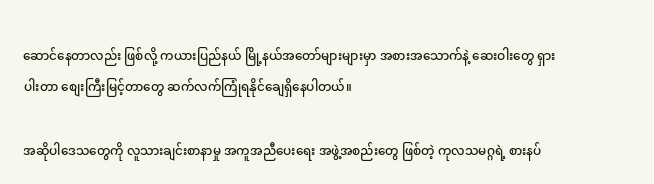ဆောင်နေတာလည်း ဖြစ်လို့ ကယားပြည်နယ် မြို့နယ်အတော်များများမှာ အစားအသောက်နဲ့ ဆေးဝါးတွေ ရှားပါးတာ စျေးကြီးမြင့်တာတွေ ဆက်လက်ကြုံရနိုင်ချေရှိနေပါတယ်။

အဆိုပါဒေသတွေကို လူသားချင်းစာနာမှု အကူအညီပေးရေး အဖွဲ့အစည်းတွေ ဖြစ်တဲ့ ကုလသမဂ္ဂရဲ့ စားနပ်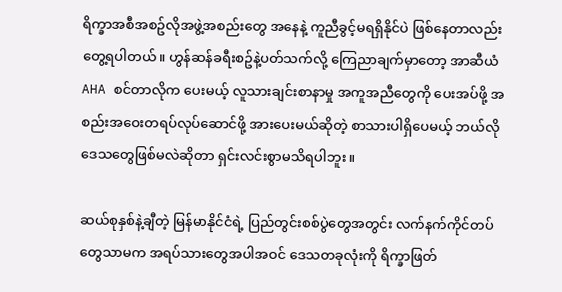ရိက္ခာအစီအစဥ်လိုအဖွဲ့အစည်းတွေ အနေနဲ့ ကူညီခွင့်မရရှိနိုင်ပဲ ဖြစ်နေတာလည်းတွေ့ရပါတယ်။ ဟွန်ဆန်ခရီးစဥ်နဲ့ပတ်သက်လို့ ကြေညာချက်မှာတော့ အာဆီယံ AHA စင်တာလိုက ပေးမယ့် လူသားချင်းစာနာမှု အကူအညီတွေကို ပေးအပ်ဖို့ အစည်းအဝေးတရပ်လုပ်ဆောင်ဖို့ အားပေးမယ်ဆိုတဲ့ စာသားပါရှိပေမယ့် ဘယ်လို ဒေသတွေဖြစ်မလဲဆိုတာ ရှင်းလင်းစွာမသိရပါဘူး။

ဆယ်စုနှစ်နဲ့ချီတဲ့ မြန်မာနိုင်ငံရဲ့ ပြည်တွင်းစစ်ပွဲတွေအတွင်း လက်နက်ကိုင်တပ်တွေသာမက အရပ်သားတွေအပါအဝင် ဒေသတခုလုံးကို ရိက္ခာဖြတ်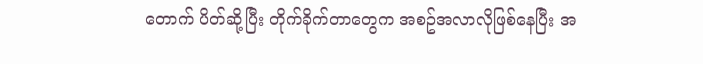တောက် ပိတ်ဆို့ပြီး တိုက်ခိုက်တာတွေက အစဥ်အလာလိုဖြစ်နေပြီး အ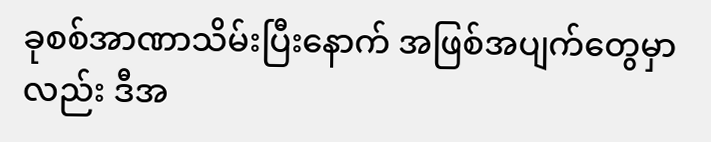ခုစစ်အာဏာသိမ်းပြီးနောက် အဖြစ်အပျက်တွေမှာလည်း ဒီအ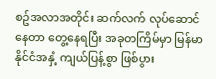စဥ်အလာအတိုင်း ဆက်လက် လုပ်ဆောင်နေတာ တွေ့နေရပြီး အခုတကြိမ်မှာ မြန်မာနိုင်ငံအနှံ့ ကျယ်ပြန့်စွာ ဖြစ်ပွား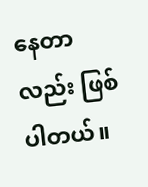နေတာလည်း ဖြစ်ပါတယ်။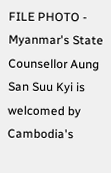FILE PHOTO - Myanmar's State Counsellor Aung San Suu Kyi is welcomed by Cambodia's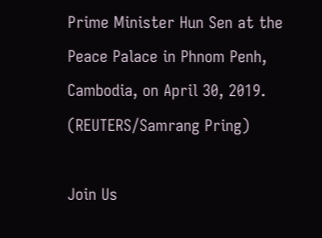Prime Minister Hun Sen at the Peace Palace in Phnom Penh, Cambodia, on April 30, 2019. (REUTERS/Samrang Pring)

Join Us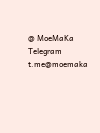@ MoeMaKa Telegram
t.me@moemaka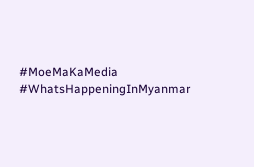#MoeMaKaMedia
#WhatsHappeningInMyanmar